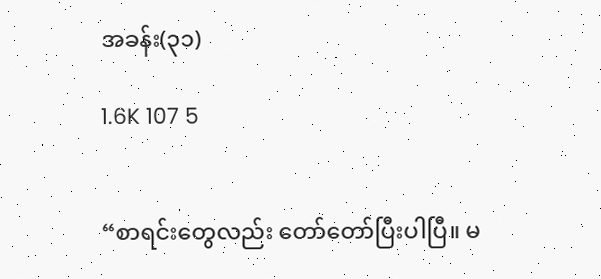အခန်း(၃၁)

1.6K 107 5


“စာရင်းတွေလည်း တော်တော်ပြီးပါပြီ။ မ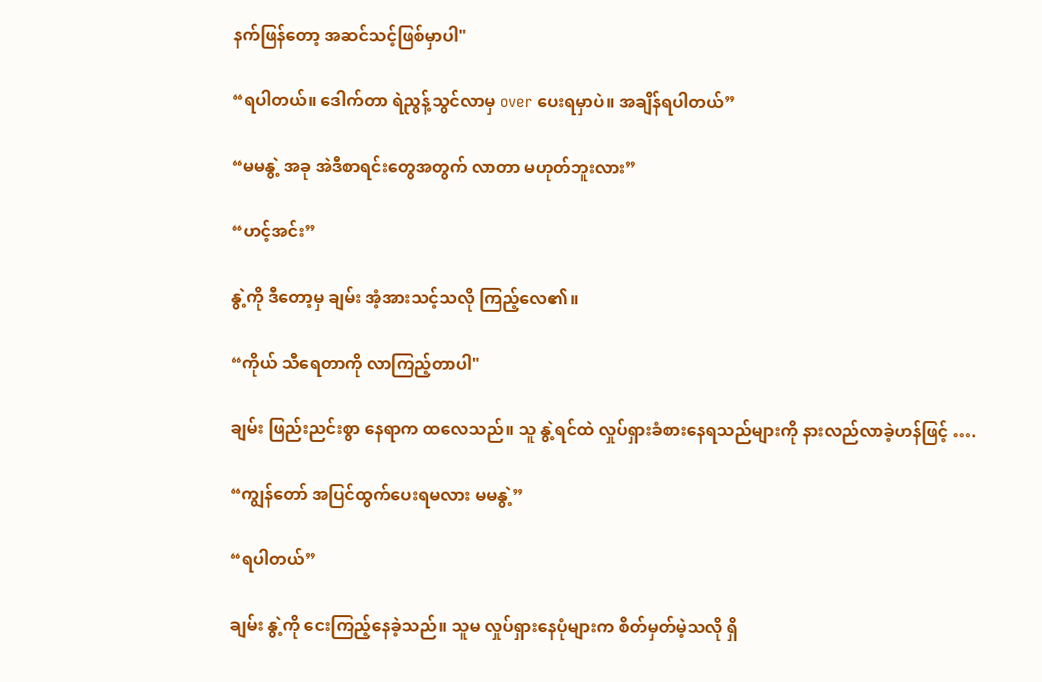နက်ဖြန်တော့ အဆင်သင့်ဖြစ်မှာပါ"

“ရပါတယ်။ ဒေါက်တာ ရဲညွန့်သွင်လာမှ over ပေးရမှာပဲ။ အချိန်ရပါတယ်”

“မမနွဲ့ အခု အဲဒီစာရင်းတွေအတွက် လာတာ မဟုတ်ဘူးလား”

“ဟင့်အင်း”

နွဲ့ကို ဒီတော့မှ ချမ်း အံ့အားသင့်သလို ကြည့်လေ၏။

“ကိုယ် သီရေတာကို လာကြည့်တာပါ"

ချမ်း ဖြည်းညင်းစွာ နေရာက ထလေသည်။ သူ နွဲ့ရင်ထဲ လှုပ်ရှားခံစားနေရသည်များကို နားလည်လာခဲ့ဟန်ဖြင့် ….

“ကျွန်တော် အပြင်ထွက်ပေးရမလား မမနွဲ့”

“ရပါတယ်”

ချမ်း နွဲ့ကို ငေးကြည့်နေခဲ့သည်။ သူမ လှုပ်ရှားနေပုံများက စိတ်မှတ်မဲ့သလို ရှိ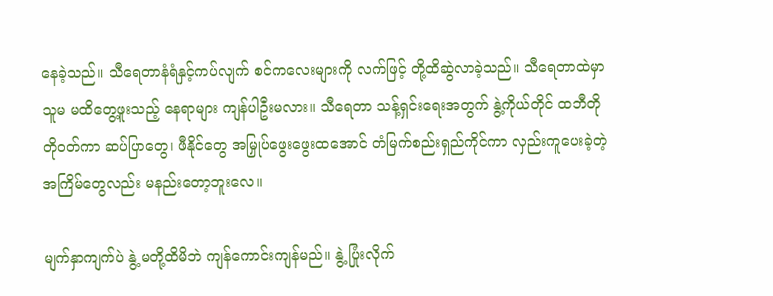နေခဲ့သည်။ သီရေတာနံရံနှင့်ကပ်လျက် စင်ကလေးများကို လက်ဖြင့် တို့ထိဆွဲလာခဲ့သည်။ သီရေတာထဲမှာ သူမ မထိတွေ့ဖူးသည့် နေရာများ ကျန်ပါဦးမလား။ သီရေတာ သန့်ရှင်းရေးအတွက် နွဲ့ကိုယ်တိုင် ထဘီတိုတိုဝတ်ကာ ဆပ်ပြာတွေ၊ ဖီနိုင်တွေ အမြှုပ်ဖွေးဖွေးထအောင် တံမြက်စည်းရှည်ကိုင်ကာ လှည်းကူပေးခဲ့တဲ့ အကြိမ်တွေလည်း မနည်းတော့ဘူးလေ။

မျက်နှာကျက်ပဲ နွဲ့ မတို့ထိမိဘဲ ကျန်ကောင်းကျန်မည်။ နွဲ့ ပြုံးလိုက်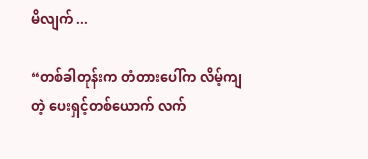မိလျက် ...

“တစ်ခါတုန်းက တံတားပေါ်က လိမ့်ကျတဲ့ ပေးရှင့်တစ်ယောက် လက်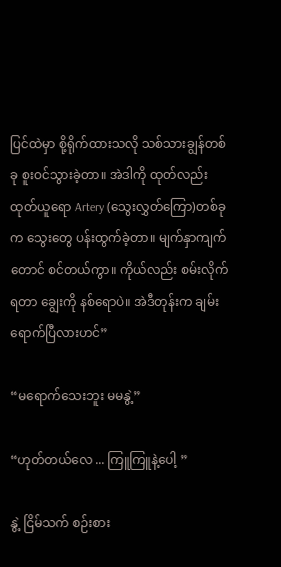ပြင်ထဲမှာ စို့ရိုက်ထားသလို သစ်သားချွန်တစ်ခု စူးဝင်သွားခဲ့တာ။ အဲဒါကို ထုတ်လည်းထုတ်ယူရော Artery (သွေးလွှတ်ကြော)တစ်ခုက သွေးတွေ ပန်းထွက်ခဲ့တာ။ မျက်နှာကျက်တောင် စင်တယ်ကွာ။ ကိုယ်လည်း စမ်းလိုက်ရတာ ချွေးကို နစ်ရောပဲ။ အဲဒီတုန်းက ချမ်း ရောက်ပြီလားဟင်”

“မရောက်သေးဘူး မမနွဲ့”

“ဟုတ်တယ်လေ ... ကြူကြူနဲ့ပေါ့ ”

နွဲ့ ငြိမ်သက် စဉ်းစား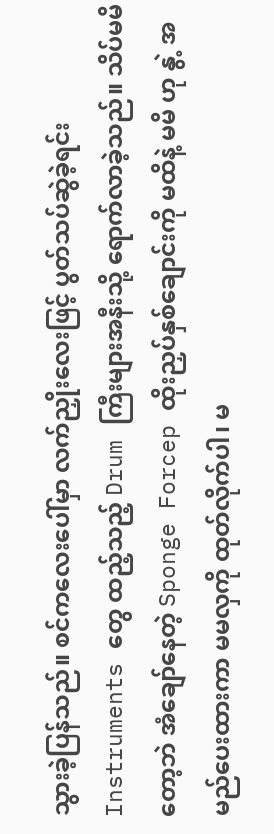သွားခဲ့ပြန်သည်။ စင်ကလေးပေါ်မှာ လက်ညှိုးလေးဖြင့် ပွတ်သပ်ဆွဲခဲ့ရင်း Instruments တွေ ထည့်သည့် Drum ကြီးများအနီးသို့ ရောက်လာခဲ့သည်။ သိပ်မမိတော့ဘဲ အံချော်နေတဲ့ Sponge Forcep ထိုးညှပ်နှစ်ချောင်းကို မထိနဲ့ မမိ ဟု နွဲ့ အမည်ပေးထားကာ မမလှကို ထုတ်လိုက်ပါ၊ မ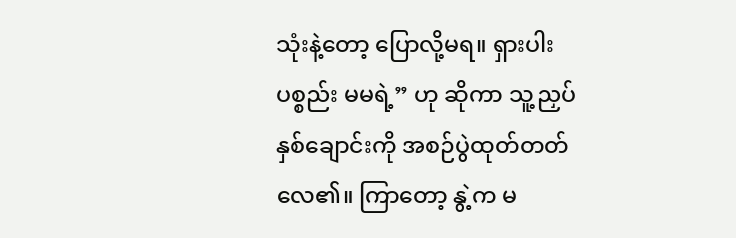သုံးနဲ့တော့ ပြောလို့မရ။ ရှားပါးပစ္စည်း မမရဲ့” ဟု ဆိုကာ သူ့ညှပ်နှစ်ချောင်းကို အစဉ်ပွဲထုတ်တတ်လေ၏။ ကြာတော့ နွဲ့က မ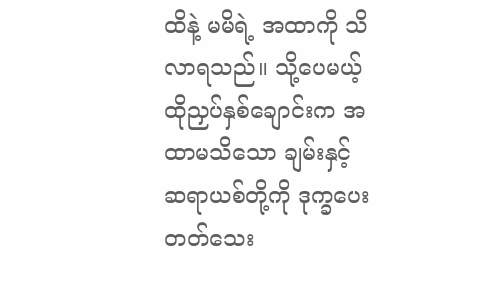ထိနဲ့ မမိရဲ့ အထာကို သိလာရသည်။ သို့ပေမယ့် ထိုညှပ်နှစ်ချောင်းက အထာမသိသော ချမ်းနှင့် ဆရာယစ်တို့ကို ဒုက္ခပေးတတ်သေး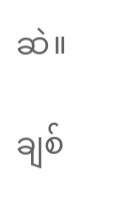ဆဲ။

ချစ်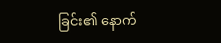ခြင်း၏ နောက်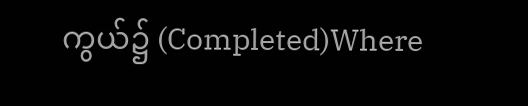ကွယ်၌ (Completed)Where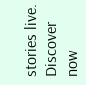stories live. Discover now